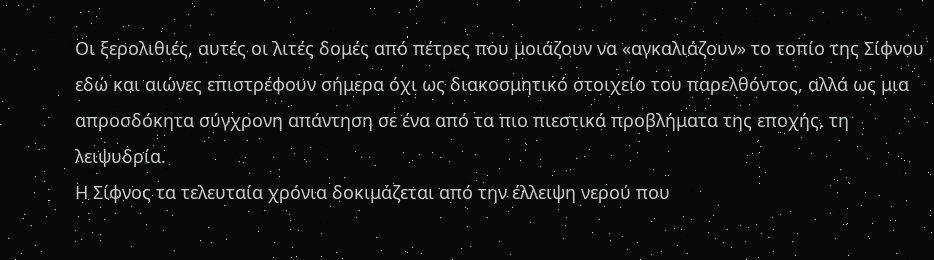Οι ξερολιθιές, αυτές οι λιτές δομές από πέτρες που μοιάζουν να «αγκαλιάζουν» το τοπίο της Σίφνου εδώ και αιώνες επιστρέφουν σήμερα όχι ως διακοσμητικό στοιχείο του παρελθόντος, αλλά ως μια απροσδόκητα σύγχρονη απάντηση σε ένα από τα πιο πιεστικά προβλήματα της εποχής, τη λειψυδρία.
Η Σίφνος τα τελευταία χρόνια δοκιμάζεται από την έλλειψη νερού που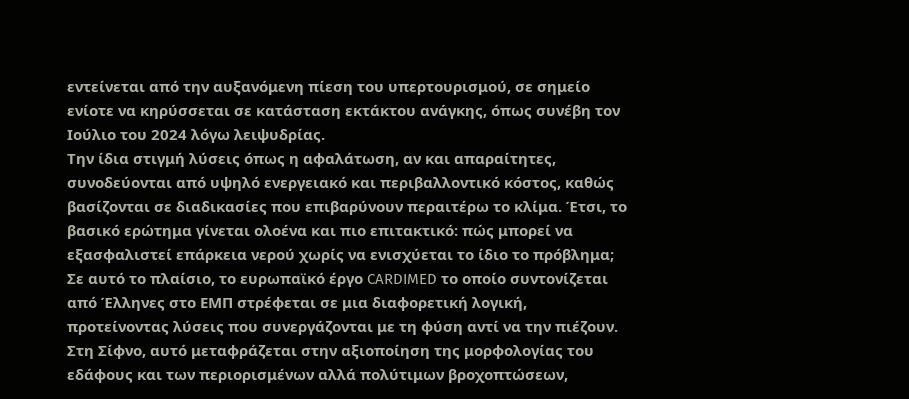εντείνεται από την αυξανόμενη πίεση του υπερτουρισμού, σε σημείο ενίοτε να κηρύσσεται σε κατάσταση εκτάκτου ανάγκης, όπως συνέβη τον Ιούλιο του 2024 λόγω λειψυδρίας.
Την ίδια στιγμή λύσεις όπως η αφαλάτωση, αν και απαραίτητες, συνοδεύονται από υψηλό ενεργειακό και περιβαλλοντικό κόστος, καθώς βασίζονται σε διαδικασίες που επιβαρύνουν περαιτέρω το κλίμα. Έτσι, το βασικό ερώτημα γίνεται ολοένα και πιο επιτακτικό: πώς μπορεί να εξασφαλιστεί επάρκεια νερού χωρίς να ενισχύεται το ίδιο το πρόβλημα;
Σε αυτό το πλαίσιο, το ευρωπαϊκό έργο CARDIMED το οποίο συντονίζεται από Έλληνες στο ΕΜΠ στρέφεται σε μια διαφορετική λογική, προτείνοντας λύσεις που συνεργάζονται με τη φύση αντί να την πιέζουν. Στη Σίφνο, αυτό μεταφράζεται στην αξιοποίηση της μορφολογίας του εδάφους και των περιορισμένων αλλά πολύτιμων βροχοπτώσεων,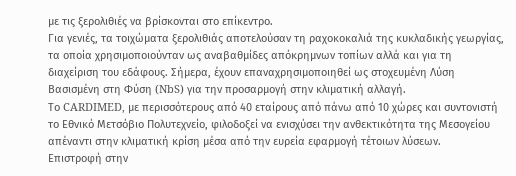με τις ξερολιθιές να βρίσκονται στο επίκεντρο.
Για γενιές, τα τοιχώματα ξερολιθιάς αποτελούσαν τη ραχοκοκαλιά της κυκλαδικής γεωργίας, τα οποία χρησιμοποιούνταν ως αναβαθμίδες απόκρημνων τοπίων αλλά και για τη διαχείριση του εδάφους. Σήμερα, έχουν επαναχρησιμοποιηθεί ως στοχευμένη Λύση Βασισμένη στη Φύση (NbS) για την προσαρμογή στην κλιματική αλλαγή.
Το CARDIMED, με περισσότερους από 40 εταίρους από πάνω από 10 χώρες και συντονιστή το Εθνικό Μετσόβιο Πολυτεχνείο, φιλοδοξεί να ενισχύσει την ανθεκτικότητα της Μεσογείου απέναντι στην κλιματική κρίση μέσα από την ευρεία εφαρμογή τέτοιων λύσεων.
Επιστροφή στην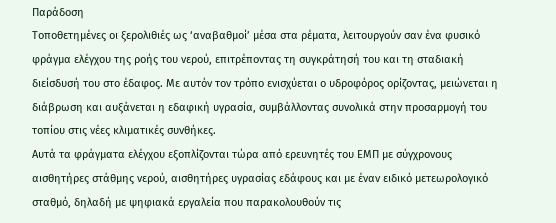Παράδοση
Τοποθετημένες οι ξερολιθιές ως ‘αναβαθμοί’ μέσα στα ρέματα, λειτουργούν σαν ένα φυσικό φράγμα ελέγχου της ροής του νερού, επιτρέποντας τη συγκράτησή του και τη σταδιακή διείσδυσή του στο έδαφος. Με αυτόν τον τρόπο ενισχύεται ο υδροφόρος ορίζοντας, μειώνεται η διάβρωση και αυξάνεται η εδαφική υγρασία, συμβάλλοντας συνολικά στην προσαρμογή του τοπίου στις νέες κλιματικές συνθήκες.
Αυτά τα φράγματα ελέγχου εξοπλίζονται τώρα από ερευνητές του ΕΜΠ με σύγχρονους αισθητήρες στάθμης νερού, αισθητήρες υγρασίας εδάφους και με έναν ειδικό μετεωρολογικό σταθμό, δηλαδή με ψηφιακά εργαλεία που παρακολουθούν τις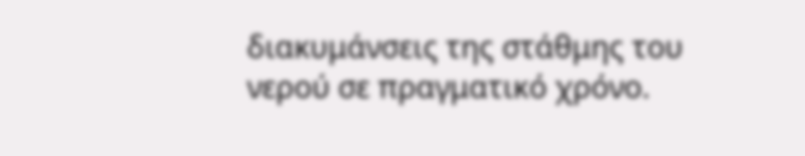διακυμάνσεις της στάθμης του νερού σε πραγματικό χρόνο.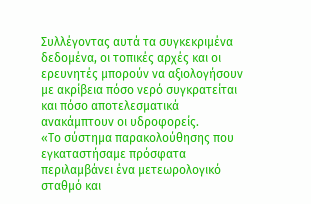Συλλέγοντας αυτά τα συγκεκριμένα δεδομένα, οι τοπικές αρχές και οι ερευνητές μπορούν να αξιολογήσουν με ακρίβεια πόσο νερό συγκρατείται και πόσο αποτελεσματικά ανακάμπτουν οι υδροφορείς.
«Το σύστημα παρακολούθησης που εγκαταστήσαμε πρόσφατα περιλαμβάνει ένα μετεωρολογικό σταθμό και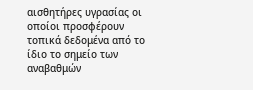αισθητήρες υγρασίας οι οποίοι προσφέρουν τοπικά δεδομένα από το ίδιο το σημείο των αναβαθμών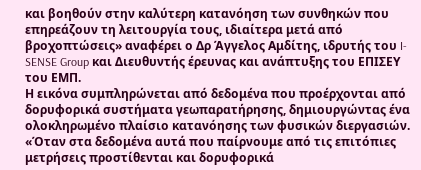και βοηθούν στην καλύτερη κατανόηση των συνθηκών που επηρεάζουν τη λειτουργία τους, ιδιαίτερα μετά από βροχοπτώσεις» αναφέρει ο Δρ Άγγελος Αμδίτης, ιδρυτής του I-SENSE Group και Διευθυντής έρευνας και ανάπτυξης του ΕΠΙΣΕΥ του ΕΜΠ.
Η εικόνα συμπληρώνεται από δεδομένα που προέρχονται από δορυφορικά συστήματα γεωπαρατήρησης, δημιουργώντας ένα ολοκληρωμένο πλαίσιο κατανόησης των φυσικών διεργασιών.
«Όταν στα δεδομένα αυτά που παίρνουμε από τις επιτόπιες μετρήσεις προστίθενται και δορυφορικά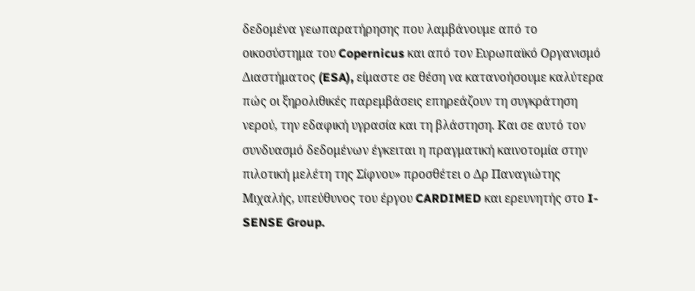δεδομένα γεωπαρατήρησης που λαμβάνουμε από το οικοσύστημα του Copernicus και από τον Ευρωπαϊκό Οργανισμό Διαστήματος (ESA), είμαστε σε θέση να κατανοήσουμε καλύτερα πώς οι ξηρολιθικές παρεμβάσεις επηρεάζουν τη συγκράτηση νερού, την εδαφική υγρασία και τη βλάστηση. Και σε αυτό τον συνδυασμό δεδομένων έγκειται η πραγματική καινοτομία στην πιλοτική μελέτη της Σίφνου» προσθέτει ο Δρ Παναγιώτης Μιχαλής, υπεύθυνος του έργου CARDIMED και ερευνητής στο I-SENSE Group.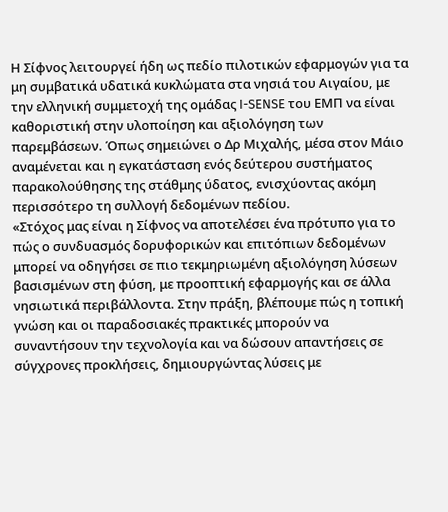Η Σίφνος λειτουργεί ήδη ως πεδίο πιλοτικών εφαρμογών για τα μη συμβατικά υδατικά κυκλώματα στα νησιά του Αιγαίου, με την ελληνική συμμετοχή της ομάδας I-SENSE του ΕΜΠ να είναι καθοριστική στην υλοποίηση και αξιολόγηση των παρεμβάσεων. Όπως σημειώνει ο Δρ Μιχαλής, μέσα στον Μάιο αναμένεται και η εγκατάσταση ενός δεύτερου συστήματος παρακολούθησης της στάθμης ύδατος, ενισχύοντας ακόμη περισσότερο τη συλλογή δεδομένων πεδίου.
«Στόχος μας είναι η Σίφνος να αποτελέσει ένα πρότυπο για το πώς ο συνδυασμός δορυφορικών και επιτόπιων δεδομένων μπορεί να οδηγήσει σε πιο τεκμηριωμένη αξιολόγηση λύσεων βασισμένων στη φύση, με προοπτική εφαρμογής και σε άλλα νησιωτικά περιβάλλοντα. Στην πράξη, βλέπουμε πώς η τοπική γνώση και οι παραδοσιακές πρακτικές μπορούν να συναντήσουν την τεχνολογία και να δώσουν απαντήσεις σε σύγχρονες προκλήσεις, δημιουργώντας λύσεις με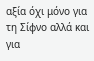αξία όχι μόνο για τη Σίφνο αλλά και για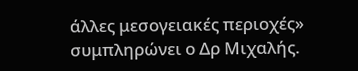άλλες μεσογειακές περιοχές» συμπληρώνει ο Δρ Μιχαλής.